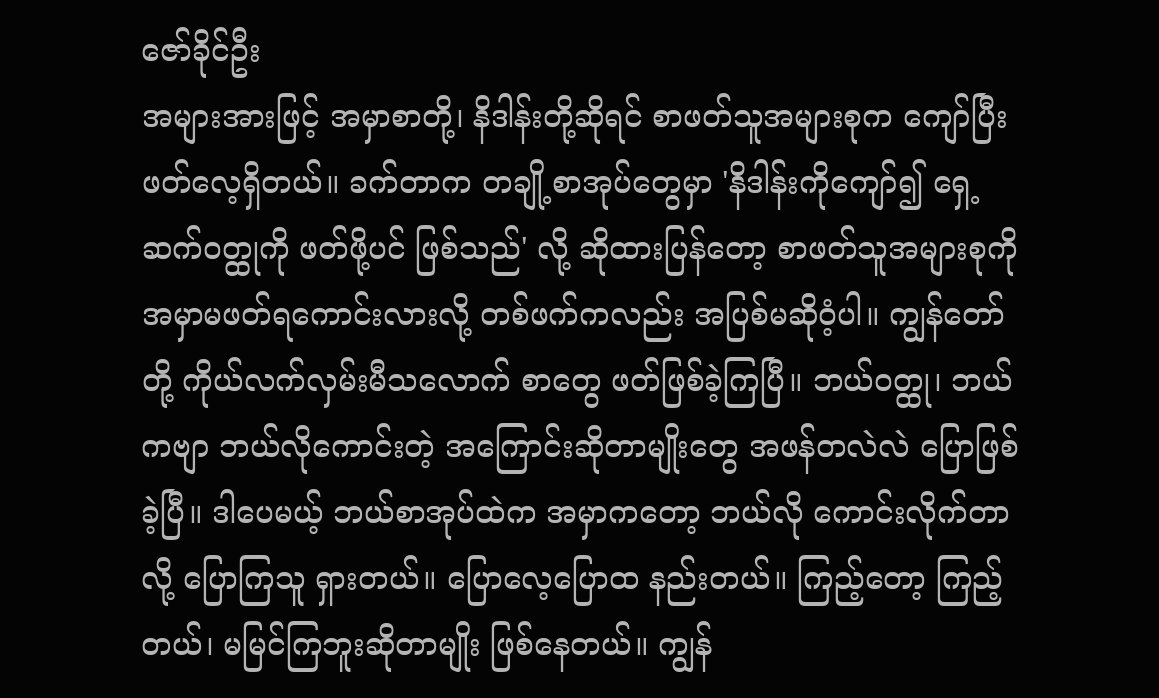ဇော်ခိုင်ဦး
အများအားဖြင့် အမှာစာတို့၊ နိဒါန်းတို့ဆိုရင် စာဖတ်သူအများစုက ကျော်ပြီးဖတ်လေ့ရှိတယ်။ ခက်တာက တချို့စာအုပ်တွေမှာ 'နိဒါန်းကိုကျော်၍ ရှေ့ဆက်ဝတ္ထုကို ဖတ်ဖို့ပင် ဖြစ်သည်' လို့ ဆိုထားပြန်တော့ စာဖတ်သူအများစုကို အမှာမဖတ်ရကောင်းလားလို့ တစ်ဖက်ကလည်း အပြစ်မဆိုဝံ့ပါ။ ကျွန်တော်တို့ ကိုယ်လက်လှမ်းမီသလောက် စာတွေ ဖတ်ဖြစ်ခဲ့ကြပြီ။ ဘယ်ဝတ္ထု၊ ဘယ်ကဗျာ ဘယ်လိုကောင်းတဲ့ အကြောင်းဆိုတာမျိုးတွေ အဖန်တလဲလဲ ပြောဖြစ်ခဲ့ပြီ။ ဒါပေမယ့် ဘယ်စာအုပ်ထဲက အမှာကတော့ ဘယ်လို ကောင်းလိုက်တာလို့ ပြောကြသူ ရှားတယ်။ ပြောလေ့ပြောထ နည်းတယ်။ ကြည့်တော့ ကြည့်တယ်၊ မမြင်ကြဘူးဆိုတာမျိုး ဖြစ်နေတယ်။ ကျွန်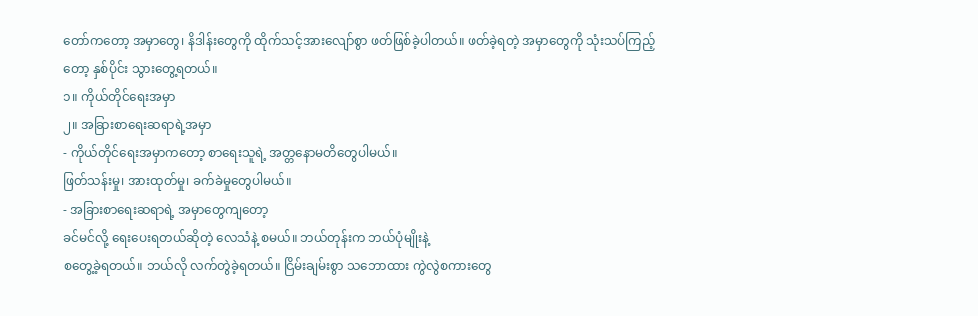တော်ကတော့ အမှာတွေ၊ နိဒါန်းတွေကို ထိုက်သင့်အားလျော်စွာ ဖတ်ဖြစ်ခဲ့ပါတယ်။ ဖတ်ခဲ့ရတဲ့ အမှာတွေကို သုံးသပ်ကြည့်တော့ နှစ်ပိုင်း သွားတွေ့ရတယ်။
၁။ ကိုယ်တိုင်ရေးအမှာ
၂။ အခြားစာရေးဆရာရဲ့အမှာ
- ကိုယ်တိုင်ရေးအမှာကတော့ စာရေးသူရဲ့ အတ္တနောမတိတွေပါမယ်။
ဖြတ်သန်းမှု၊ အားထုတ်မှု၊ ခက်ခဲမှုတွေပါမယ်။
- အခြားစာရေးဆရာရဲ့ အမှာတွေကျတော့
ခင်မင်လို့ ရေးပေးရတယ်ဆိုတဲ့ လေသံနဲ့ စမယ်။ ဘယ်တုန်းက ဘယ်ပုံမျိုးနဲ့
စတွေ့ခဲ့ရတယ်။ ဘယ်လို လက်တွဲခဲ့ရတယ်။ ငြိမ်းချမ်းစွာ သဘောထား ကွဲလွဲစကားတွေ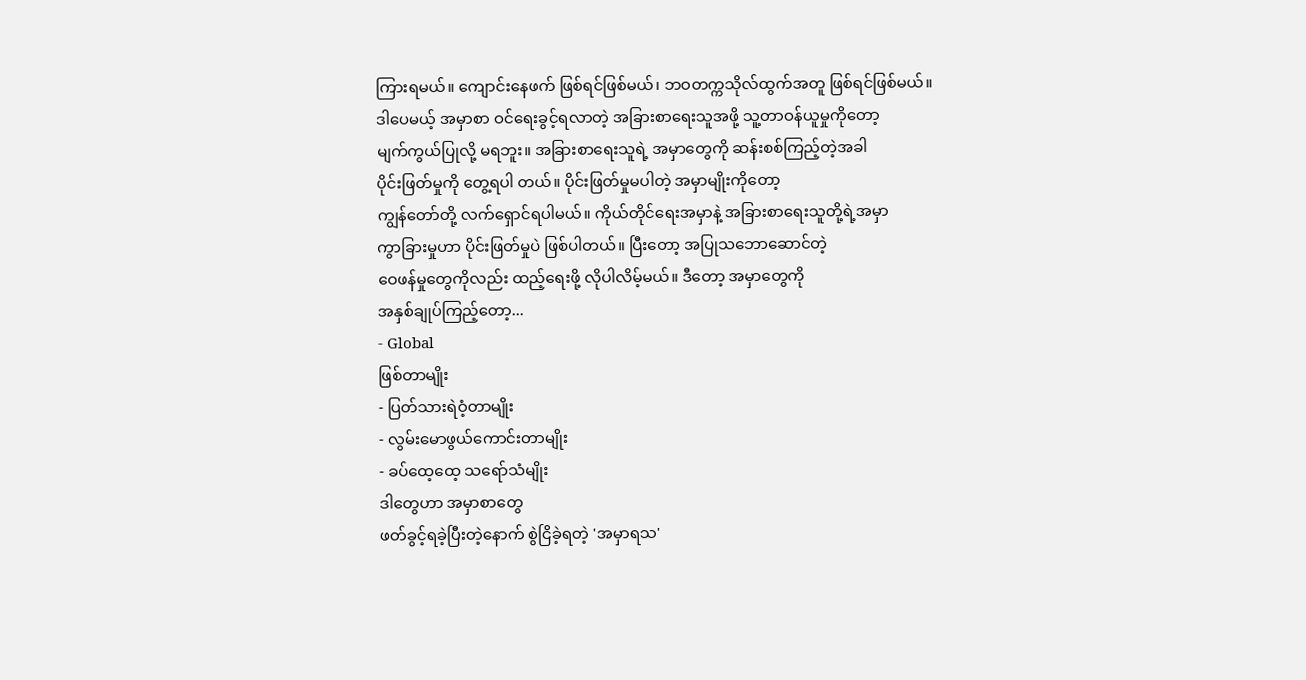ကြားရမယ်။ ကျောင်းနေဖက် ဖြစ်ရင်ဖြစ်မယ်၊ ဘဝတက္ကသိုလ်ထွက်အတူ ဖြစ်ရင်ဖြစ်မယ်။
ဒါပေမယ့် အမှာစာ ဝင်ရေးခွင့်ရလာတဲ့ အခြားစာရေးသူအဖို့ သူ့တာဝန်ယူမှုကိုတော့
မျက်ကွယ်ပြုလို့ မရဘူး။ အခြားစာရေးသူရဲ့ အမှာတွေကို ဆန်းစစ်ကြည့်တဲ့အခါ
ပိုင်းဖြတ်မှုကို တွေ့ရပါ တယ်။ ပိုင်းဖြတ်မှုမပါတဲ့ အမှာမျိုးကိုတော့
ကျွန်တော်တို့ လက်ရှောင်ရပါမယ်။ ကိုယ်တိုင်ရေးအမှာနဲ့ အခြားစာရေးသူတို့ရဲ့အမှာ
ကွာခြားမှုဟာ ပိုင်းဖြတ်မှုပဲ ဖြစ်ပါတယ်။ ပြီးတော့ အပြုသဘောဆောင်တဲ့
ဝေဖန်မှုတွေကိုလည်း ထည့်ရေးဖို့ လိုပါလိမ့်မယ်။ ဒီတော့ အမှာတွေကို
အနှစ်ချုပ်ကြည့်တော့...
- Global
ဖြစ်တာမျိုး
- ပြတ်သားရဲဝံ့တာမျိုး
- လွမ်းမောဖွယ်ကောင်းတာမျိုး
- ခပ်ထေ့ထေ့ သရော်သံမျိုး
ဒါတွေဟာ အမှာစာတွေ
ဖတ်ခွင့်ရခဲ့ပြီးတဲ့နောက် စွဲငြိခဲ့ရတဲ့ 'အမှာရသ'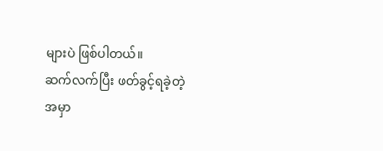များပဲ ဖြစ်ပါတယ်။
ဆက်လက်ပြီး ဖတ်ခွင့်ရခဲ့တဲ့
အမှာ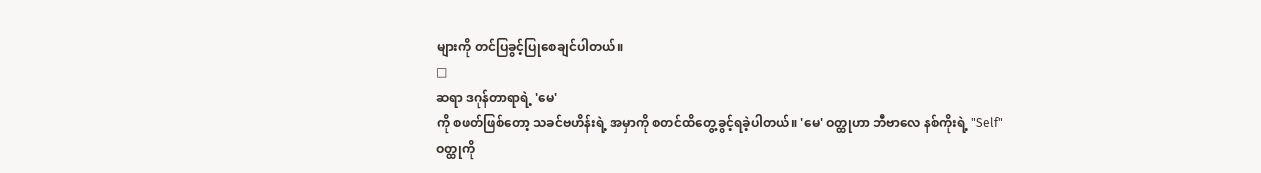များကို တင်ပြခွင့်ပြုစေချင်ပါတယ်။
□
ဆရာ ဒဂုန်တာရာရဲ့ 'မေ'
ကို စဖတ်ဖြစ်တော့ သခင်ဗဟိန်းရဲ့ အမှာကို စတင်ထိတွေ့ခွင့်ရခဲ့ပါတယ်။ 'မေ' ဝတ္ထုဟာ ဘီဗာလေ နစ်ကိုးရဲ့ "Self" ဝတ္ထုကို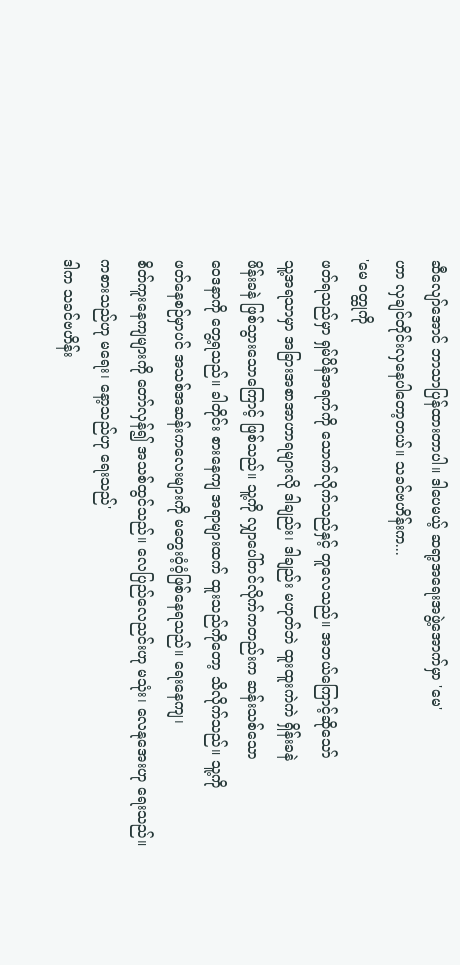ဆီလျော်အောင် ဘာသာပြန်ထားတာပါ။ ဒါပေမယ့် ဆရာ့အရေးအဖွဲ့အောက်မှာ 'မေ'
ဟာ လှချင်တိုင်းလှနေပါတော့တယ်။ သခင်ဗဟိန်းက...
'မေ ဝတ္ထုကို
ဖတ်ရသည်မှာ ရှမ်ပိန်အရက်ကို သောက်လိုက်သည်နှင့် တူလေသည်။ အဘယ်ကြောင့်ဆိုသော်
သူ့အရသာမှာ အခြားအစာအာဟာရများလို ဒါချည်း၊ ဒါချည်း မဟုတ်ဘဲ ထူးထူးကဲကဲ ရှိန်းခနဲ
ဖိန်းခနဲ ဖြစ်သွားသောကြောင့် ဖြစ်သည်။ သူ့ကို လျှာပေါ်တင်လိုက်ကတည်းက ဆန်းသစ်သော
ဝေဒနာကို တွေ့ရသည်။ ခါတိုင်း စားနေကျ အရာများထက် ထူးသည်ကိုတော့ သိလိုက်သည်။ သူ့ကို
ဖတ်နေစဉ်မှာပင် အသစ်အဆန်းကလေးများကို မတွေးဝံ့ဝံ့ဖြစ်နေရသည်။ ရေးနေကျ၊
စိတ်ကူးနေကျများကို တော်လှန်၍ အသစ်ထွင်သည်။ လေပြည်လေညင်းဟု မသုံး၊ လေနုအေးဟု ရေးသည်။
ကစားသည်ဟု မရေး၊ နော့သည်ဟု ရေးသည်'
ဒါက သခင်ဗဟိန်း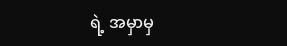ရဲ့ အမှာမှ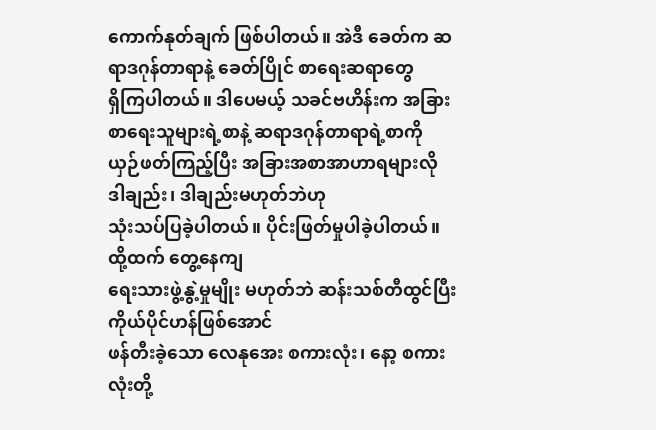ကောက်နုတ်ချက် ဖြစ်ပါတယ်။ အဲဒီ ခေတ်က ဆရာဒဂုန်တာရာနဲ့ ခေတ်ပြိုင် စာရေးဆရာတွေ
ရှိကြပါတယ်။ ဒါပေမယ့် သခင်ဗဟိန်းက အခြားစာရေးသူများရဲ့စာနဲ့ ဆရာဒဂုန်တာရာရဲ့စာကို
ယှဉ်ဖတ်ကြည့်ပြီး အခြားအစာအာဟာရများလို ဒါချည်း၊ ဒါချည်းမဟုတ်ဘဲဟု
သုံးသပ်ပြခဲ့ပါတယ်။ ပိုင်းဖြတ်မှုပါခဲ့ပါတယ်။ ထို့ထက် တွေ့နေကျ
ရေးသားဖွဲ့နွဲ့မှုမျိုး မဟုတ်ဘဲ ဆန်းသစ်တီထွင်ပြီး ကိုယ်ပိုင်ဟန်ဖြစ်အောင်
ဖန်တီးခဲ့သော လေနုအေး စကားလုံး၊ နော့ စကားလုံးတို့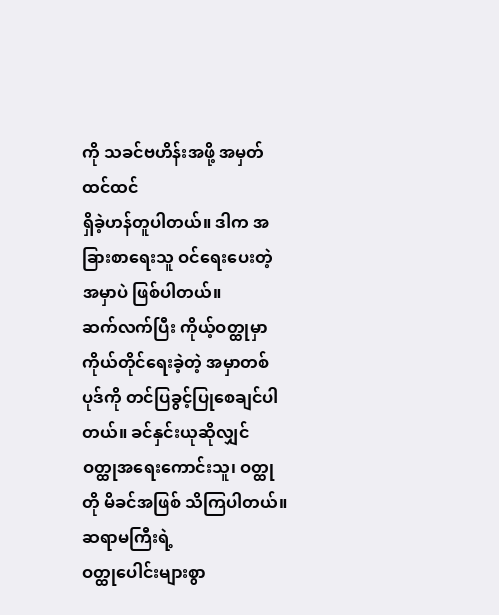ကို သခင်ဗဟိန်းအဖို့ အမှတ်ထင်ထင်
ရှိခဲ့ဟန်တူပါတယ်။ ဒါက အခြားစာရေးသူ ဝင်ရေးပေးတဲ့ အမှာပဲ ဖြစ်ပါတယ်။
ဆက်လက်ပြီး ကိုယ့်ဝတ္ထုမှာ
ကိုယ်တိုင်ရေးခဲ့တဲ့ အမှာတစ်ပုဒ်ကို တင်ပြခွင့်ပြုစေချင်ပါတယ်။ ခင်နှင်းယုဆိုလျှင်
ဝတ္ထုအရေးကောင်းသူ၊ ဝတ္ထုတို မိခင်အဖြစ် သိကြပါတယ်။ ဆရာမကြီးရဲ့
ဝတ္ထုပေါင်းများစွာ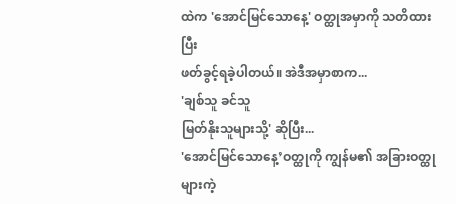ထဲက 'အောင်မြင်သောနေ့' ဝတ္ထုအမှာကို သတိထားပြီး
ဖတ်ခွင့်ရခဲ့ပါတယ်။ အဲဒီအမှာစာက...
'ချစ်သူ ခင်သူ
မြတ်နိုးသူများသို့' ဆိုပြီး...
'အောင်မြင်သောနေ့’ဝတ္ထုကို ကျွန်မ၏ အခြားဝတ္ထုများကဲ့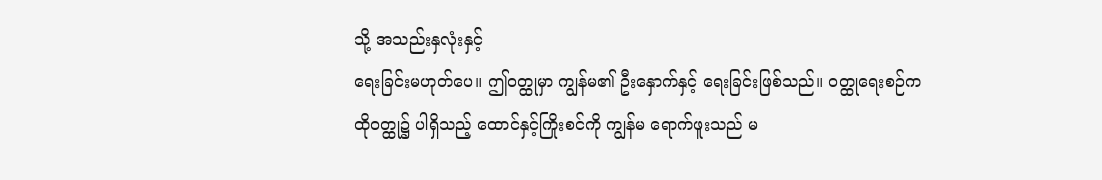သို့ အသည်းနှလုံးနှင့်
ရေးခြင်းမဟုတ်ပေ။ ဤဝတ္ထုမှာ ကျွန်မ၏ ဦးနှောက်နှင့် ရေးခြင်းဖြစ်သည်။ ဝတ္ထုရေးစဉ်က
ထိုဝတ္ထု၌ ပါရှိသည့် ထောင်နှင့်ကြိုးစင်ကို ကျွန်မ ရောက်ဖူးသည် မ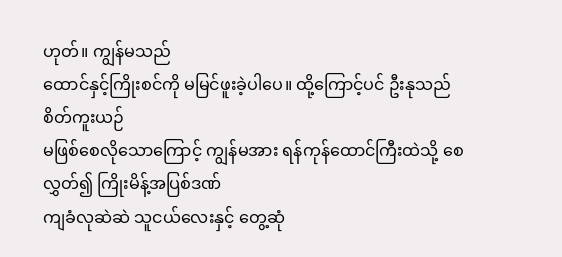ဟုတ်။ ကျွန်မသည်
ထောင်နှင့်ကြိုးစင်ကို မမြင်ဖူးခဲ့ပါပေ။ ထို့ကြောင့်ပင် ဦးနုသည် စိတ်ကူးယဉ်
မဖြစ်စေလိုသောကြောင့် ကျွန်မအား ရန်ကုန်ထောင်ကြီးထဲသို့ စေလွှတ်၍ ကြိုးမိန့်အပြစ်ဒဏ်
ကျခံလုဆဲဆဲ သူငယ်လေးနှင့် တွေ့ဆုံ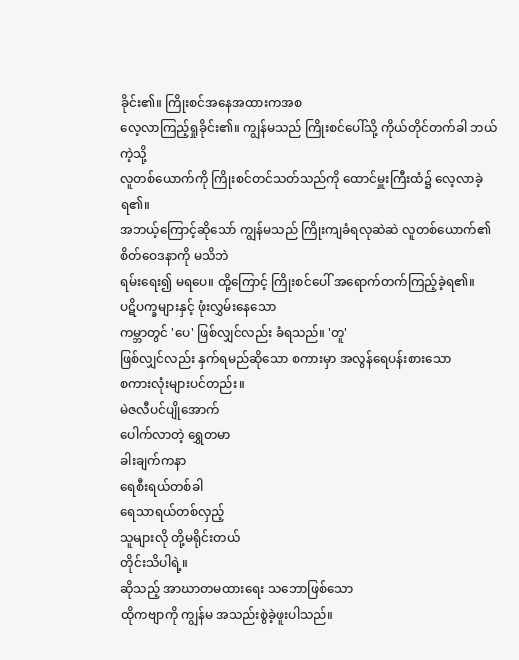ခိုင်း၏။ ကြိုးစင်အနေအထားကအစ
လေ့လာကြည့်ရှုခိုင်း၏။ ကျွန်မသည် ကြိုးစင်ပေါ်သို့ ကိုယ်တိုင်တက်ခါ ဘယ်ကဲ့သို့
လူတစ်ယောက်ကို ကြိုးစင်တင်သတ်သည်ကို ထောင်မှူးကြီးထံ၌ လေ့လာခဲ့ရ၏။
အဘယ့်ကြောင့်ဆိုသော် ကျွန်မသည် ကြိုးကျခံရလုဆဲဆဲ လူတစ်ယောက်၏ စိတ်ဝေဒနာကို မသိဘဲ
ရမ်းရေး၍ မရပေ။ ထို့ကြောင့် ကြိုးစင်ပေါ် အရောက်တက်ကြည့်ခဲ့ရ၏။
ပဋိပက္ခများနှင့် ဖုံးလွှမ်းနေသော
ကမ္ဘာတွင် 'ပေ' ဖြစ်လျှင်လည်း ခံရသည်။ 'တူ'
ဖြစ်လျှင်လည်း နှက်ရမည်ဆိုသော စကားမှာ အလွန်ရေပန်းစားသော
စကားလုံးများပင်တည်း။
မဲဇလီပင်ပျိုအောက်
ပေါက်လာတဲ့ ရွှေတမာ
ခါးချက်ကနာ
ရေစီးရယ်တစ်ခါ
ရေသာရယ်တစ်လှည့်
သူများလို တို့မရိုင်းတယ်
တိုင်းသိပါရဲ့။
ဆိုသည့် အာဃာတမထားရေး သဘောဖြစ်သော
ထိုကဗျာကို ကျွန်မ အသည်းစွဲခဲ့ဖူးပါသည်။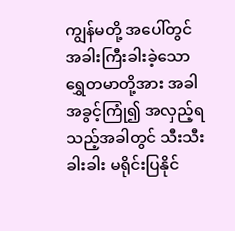ကျွန်မတို့ အပေါ်တွင် အခါးကြီးခါးခဲ့သော
ရွှေတမာတို့အား အခါအခွင့်ကြုံ၍ အလှည့်ရသည့်အခါတွင် သီးသီးခါးခါး မရိုင်းပြနိုင်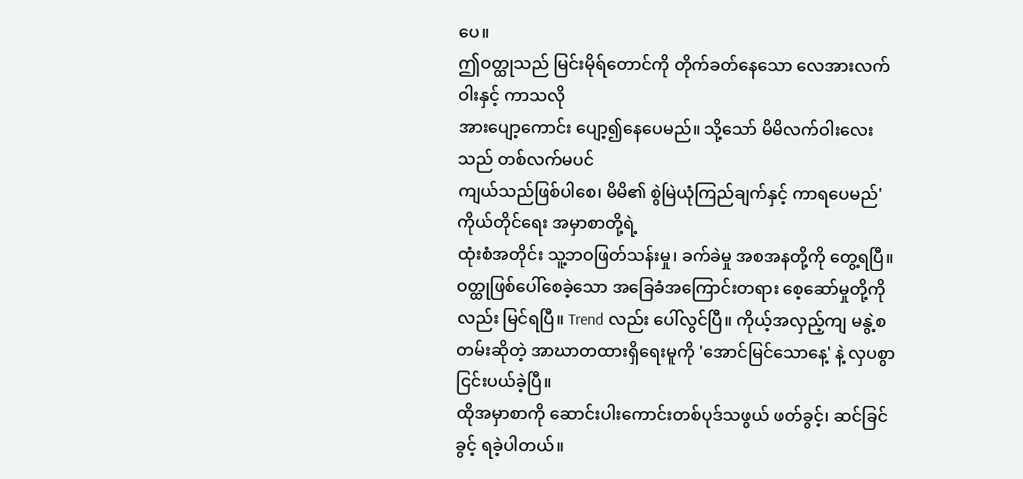ပေ။
ဤဝတ္ထုသည် မြင်းမိုရ်တောင်ကို တိုက်ခတ်နေသော လေအားလက်ဝါးနှင့် ကာသလို
အားပျော့ကောင်း ပျော့၍နေပေမည်။ သို့သော် မိမိလက်ဝါးလေးသည် တစ်လက်မပင်
ကျယ်သည်ဖြစ်ပါစေ၊ မိမိ၏ စွဲမြဲယုံကြည်ချက်နှင့် ကာရပေမည်'
ကိုယ်တိုင်ရေး အမှာစာတို့ရဲ့
ထုံးစံအတိုင်း သူ့ဘဝဖြတ်သန်းမှု၊ ခက်ခဲမှု အစအနတို့ကို တွေ့ရပြီ။
ဝတ္ထုဖြစ်ပေါ်စေခဲ့သော အခြေခံအကြောင်းတရား စေ့ဆော်မှုတို့ကိုလည်း မြင်ရပြီ။ Trend လည်း ပေါ်လွင်ပြီ။ ကိုယ့်အလှည့်ကျ မနွဲ့စတမ်းဆိုတဲ့ အာဃာတထားရှိရေးမူကို 'အောင်မြင်သောနေ့' နဲ့ လှပစွာ ငြင်းပယ်ခဲ့ပြီ။
ထိုအမှာစာကို ဆောင်းပါးကောင်းတစ်ပုဒ်သဖွယ် ဖတ်ခွင့်၊ ဆင်ခြင်ခွင့် ရခဲ့ပါတယ်။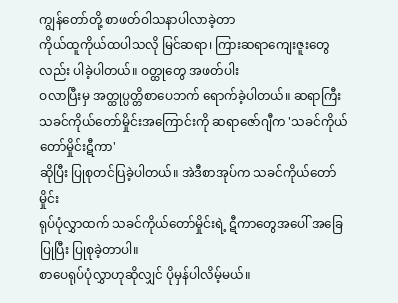ကျွန်တော်တို့ စာဖတ်ဝါသနာပါလာခဲ့တာ
ကိုယ်ထူကိုယ်ထပါသလို မြင်ဆရာ၊ ကြားဆရာကျေးဇူးတွေလည်း ပါခဲ့ပါတယ်။ ဝတ္ထုတွေ အဖတ်ပါး
ဝလာပြီးမှ အတ္ထုပ္ပတ္တိစာပေဘက် ရောက်ခဲ့ပါတယ်။ ဆရာကြီး
သခင်ကိုယ်တော်မှိုင်းအကြောင်းကို ဆရာဇော်ဂျီက 'သခင်ကိုယ်တော်မှိုင်းဋီကာ'
ဆိုပြီး ပြုစုတင်ပြခဲ့ပါတယ်။ အဲဒီစာအုပ်က သခင်ကိုယ်တော်မှိုင်း
ရုပ်ပုံလွှာထက် သခင်ကိုယ်တော်မှိုင်းရဲ့ ဋီကာတွေအပေါ် အခြေပြုပြီး ပြုစုခဲ့တာပါ။
စာပေရုပ်ပုံလွှာဟုဆိုလျှင် ပိုမှန်ပါလိမ့်မယ်။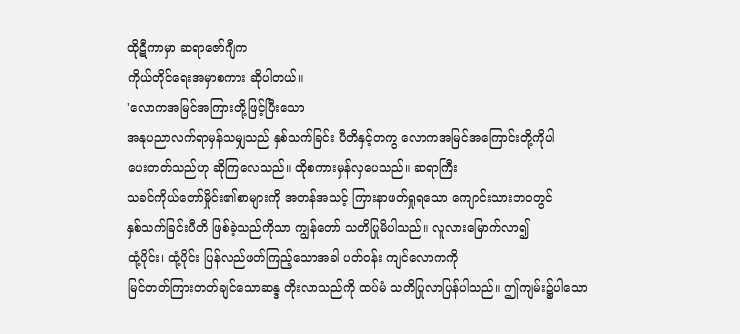ထိုဋီကာမှာ ဆရာဇော်ဂျီက
ကိုယ်တိုင်ရေးအမှာစကား ဆိုပါတယ်။
'လောကအမြင်အကြားတို့ဖြင့်ပြီးသော
အနုပညာလက်ရာမှန်သမျှသည် နှစ်သက်ခြင်း ပီတိနှင့်တကွ လောကအမြင်အကြောင်းတို့ကိုပါ
ပေးတတ်သည်ဟု ဆိုကြလေသည်။ ထိုစကားမှန်လှပေသည်။ ဆရာကြီး
သခင်ကိုယ်တော်မှိုင်း၏စာများကို အတန်အသင့် ကြားနာဖတ်ရှုရသော ကျောင်းသားဘဝတွင်
နှစ်သက်ခြင်းပီတိ ဖြစ်ခဲ့သည်ကိုသာ ကျွန်တော် သတိပြုမိပါသည်။ လူလားမြောက်လာ၍
ထုံ့ပိုင်း၊ ထုံ့ပိုင်း ပြန်လည်ဖတ်ကြည့်သောအခါ ပတ်ဝန်း ကျင်လောကကို
မြင်တတ်ကြားတတ်ချင်သောဆန္ဒ တိုးလာသည်ကို ထပ်မံ သတိပြုလာပြန်ပါသည်။ ဤကျမ်း၌ပါသော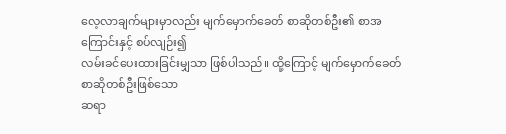လေ့လာချက်များမှာလည်း မျက်မှောက်ခေတ် စာဆိုတစ်ဦး၏ စာအကြောင်းနှင့် စပ်လျဉ်း၍
လမ်းခင်ပေးထားခြင်းမျှသာ ဖြစ်ပါသည်။ ထို့ကြောင့် မျက်မှောက်ခေတ် စာဆိုတစ်ဦးဖြစ်သော
ဆရာ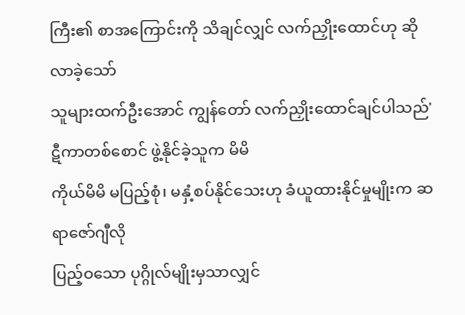ကြီး၏ စာအကြောင်းကို သိချင်လျှင် လက်ညှိုးထောင်ဟု ဆိုလာခဲ့သော်
သူများထက်ဦးအောင် ကျွန်တော် လက်ညှိုးထောင်ချင်ပါသည်'
ဋီကာတစ်စောင် ဖွဲ့နိုင်ခဲ့သူက မိမိ
ကိုယ်မိမိ မပြည့်စုံ၊ မနှံ့စပ်နိုင်သေးဟု ခံယူထားနိုင်မှုမျိုးက ဆရာဇော်ဂျီလို
ပြည့်ဝသော ပုဂ္ဂိုလ်မျိုးမှသာလျှင်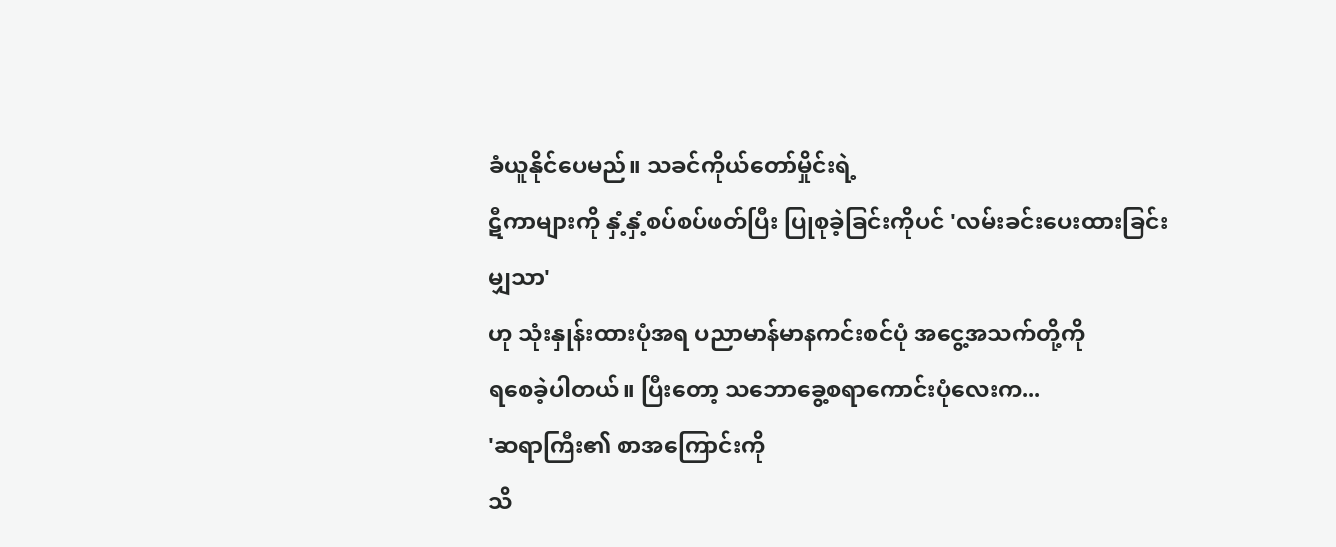ခံယူနိုင်ပေမည်။ သခင်ကိုယ်တော်မှိုင်းရဲ့
ဋီကာများကို နှံ့နှံ့စပ်စပ်ဖတ်ပြီး ပြုစုခဲ့ခြင်းကိုပင် 'လမ်းခင်းပေးထားခြင်းမျှသာ'
ဟု သုံးနှုန်းထားပုံအရ ပညာမာန်မာနကင်းစင်ပုံ အငွေ့အသက်တို့ကို
ရစေခဲ့ပါတယ်။ ပြီးတော့ သဘောခွေ့စရာကောင်းပုံလေးက...
'ဆရာကြီး၏ စာအကြောင်းကို
သိ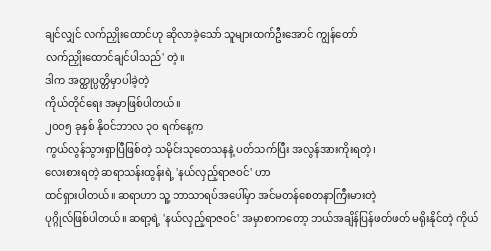ချင်လျှင် လက်ညှိုးထောင်ဟု ဆိုလာခဲ့သော် သူများထက်ဦးအောင် ကျွန်တော်
လက်ညှိုးထောင်ချင်ပါသည်' တဲ့။
ဒါက အတ္ထုပ္ပတ္တိမှာပါခဲ့တဲ့
ကိုယ်တိုင်ရေး အမှာဖြစ်ပါတယ်။
၂ဝဝ၅ ခုနှစ် နိုဝင်ဘာလ ၃ဝ ရက်နေ့က
ကွယ်လွန်သွားရှာပြီဖြစ်တဲ့ သမိုင်းသုတေသနနဲ့ ပတ်သက်ပြီး အလွန်အားကိုးရတဲ့၊
လေးစားရတဲ့ ဆရာသန်းထွန်းရဲ့ 'နယ်လှည့်ရာဇဝင်' ဟာ
ထင်ရှားပါတယ်။ ဆရာဟာ သူ့ ဘာသာရပ်အပေါ်မှာ အင်မတန်စေတနာကြီးမားတဲ့
ပုဂ္ဂိုလ်ဖြစ်ပါတယ်။ ဆရာ့ရဲ့ 'နယ်လှည့်ရာဇဝင်' အမှာစာကတော့ ဘယ်အချိန်ပြန်ဖတ်ဖတ် မရိုးနိုင်တဲ့ ကိုယ်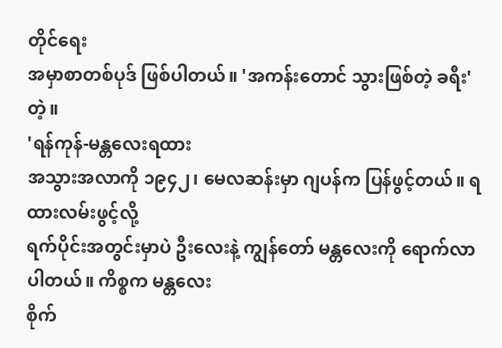တိုင်ရေး
အမှာစာတစ်ပုဒ် ဖြစ်ပါတယ်။ 'အကန်းတောင် သွားဖြစ်တဲ့ ခရီး'
တဲ့။
'ရန်ကုန်-မန္တလေးရထား
အသွားအလာကို ၁၉၄၂၊ မေလဆန်းမှာ ဂျပန်က ပြန်ဖွင့်တယ်။ ရထားလမ်းဖွင့်လို့
ရက်ပိုင်းအတွင်းမှာပဲ ဦးလေးနဲ့ ကျွန်တော် မန္တလေးကို ရောက်လာပါတယ်။ ကိစ္စက မန္တလေး
စိုက်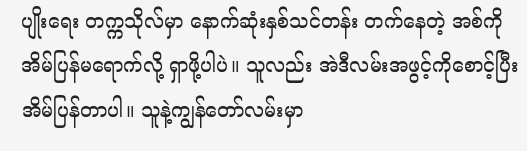ပျိုးရေး တက္ကသိုလ်မှာ နောက်ဆုံးနှစ်သင်တန်း တက်နေတဲ့ အစ်ကို
အိမ်ပြန်မရောက်လို့ ရှာဖို့ပါပဲ။ သူလည်း အဲဒီလမ်းအဖွင့်ကိုစောင့်ပြီး
အိမ်ပြန်တာပါ။ သူနဲ့ကျွန်တော်လမ်းမှာ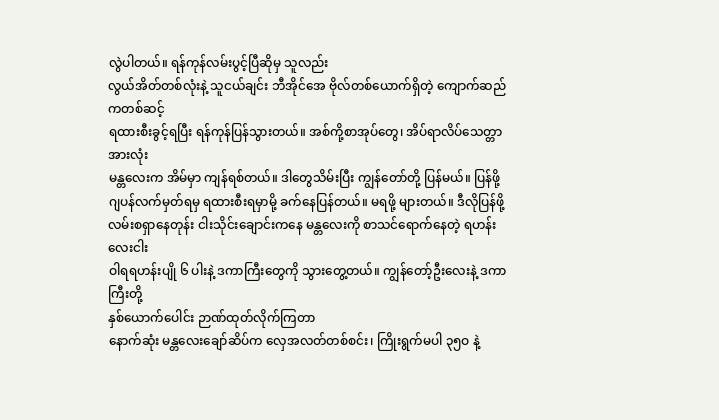လွဲပါတယ်။ ရန်ကုန်လမ်းပွင့်ပြီဆိုမှ သူလည်း
လွယ်အိတ်တစ်လုံးနဲ့ သူငယ်ချင်း ဘီအိုင်အေ ဗိုလ်တစ်ယောက်ရှိတဲ့ ကျောက်ဆည်ကတစ်ဆင့်
ရထားစီးခွင့်ရပြီး ရန်ကုန်ပြန်သွားတယ်။ အစ်ကို့စာအုပ်တွေ၊ အိပ်ရာလိပ်သေတ္တာအားလုံး
မန္တလေးက အိမ်မှာ ကျန်ရစ်တယ်။ ဒါတွေသိမ်းပြီး ကျွန်တော်တို့ ပြန်မယ်။ ပြန်ဖို့
ဂျပန်လက်မှတ်ရမှ ရထားစီးရမှာမို့ ခက်နေပြန်တယ်။ မရဖို့ များတယ်။ ဒီလိုပြန်ဖို့
လမ်းစရှာနေတုန်း ငါးသိုင်းချောင်းကနေ မန္တလေးကို စာသင်ရောက်နေတဲ့ ရဟန်းလေးငါး
ဝါရရဟန်းပျို ၆ ပါးနဲ့ ဒကာကြီးတွေကို သွားတွေ့တယ်။ ကျွန်တော့်ဦးလေးနဲ့ ဒကာကြီးတို့
နှစ်ယောက်ပေါင်း ဉာဏ်ထုတ်လိုက်ကြတာ
နောက်ဆုံး မန္တလေးချော်ဆိပ်က လှေအလတ်တစ်စင်း၊ ကြိုးရွက်မပါ ၃၅ဝ နဲ့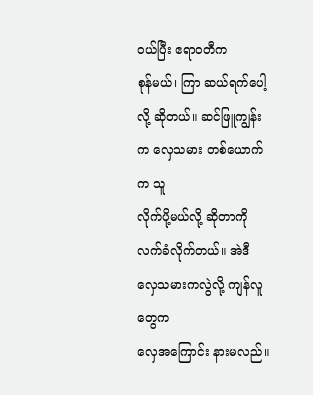ဝယ်ပြီး ဧရာဝတီက
စုန်မယ်၊ ကြာ ဆယ်ရက်ပေါ့လို့ ဆိုတယ်။ ဆင်ဖြူကျွန်းက လှေသမား တစ်ယောက်က သူ
လိုက်ပို့မယ်လို့ ဆိုတာကို လက်ခံလိုက်တယ်။ အဲဒီ လှေသမားကလွဲလို့ ကျန်လူတွေက
လှေအကြောင်း နားမလည်။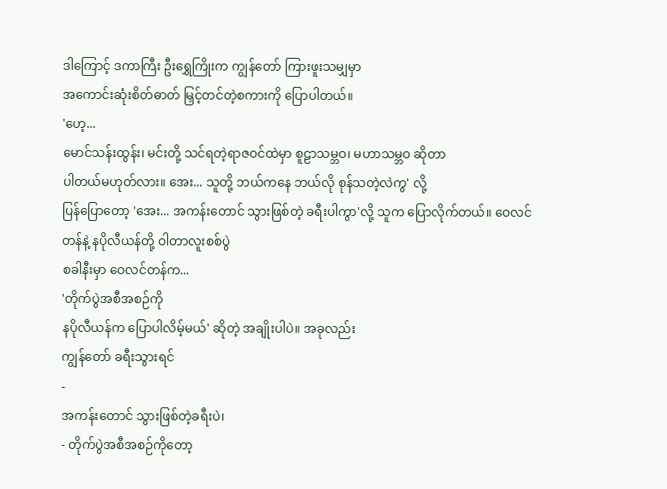ဒါကြောင့် ဒကာကြီး ဦးရွှေကြိုးက ကျွန်တော် ကြားဖူးသမျှမှာ
အကောင်းဆုံးစိတ်ဓာတ် မြှင့်တင်တဲ့စကားကို ပြောပါတယ်။
'ဟေ့...
မောင်သန်းထွန်း၊ မင်းတို့ သင်ရတဲ့ရာဇဝင်ထဲမှာ စူဠာသမ္ဘဝ၊ မဟာသမ္ဘဝ ဆိုတာ
ပါတယ်မဟုတ်လား။ အေး... သူတို့ ဘယ်ကနေ ဘယ်လို စုန်သတဲ့လဲကွ' လို့
ပြန်ပြောတော့ 'အေး... အကန်းတောင် သွားဖြစ်တဲ့ ခရီးပါကွာ'လို့ သူက ပြောလိုက်တယ်။ ဝေလင်တန်နဲ့ နပိုလီယန်တို့ ဝါတာလူးစစ်ပွဲ
စခါနီးမှာ ဝေလင်တန်က...
'တိုက်ပွဲအစီအစဉ်ကို
နပိုလီယန်က ပြောပါလိမ့်မယ်' ဆိုတဲ့ အချိုးပါပဲ။ အခုလည်း
ကျွန်တော် ခရီးသွားရင်
-
အကန်းတောင် သွားဖြစ်တဲ့ခရီးပဲ၊
- တိုက်ပွဲအစီအစဉ်ကိုတော့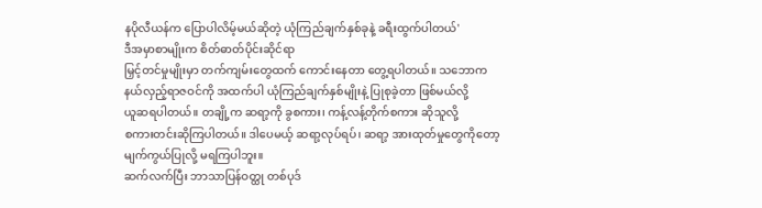နပိုလီယန်က ပြောပါလိမ့်မယ်ဆိုတဲ့ ယုံကြည်ချက်နှစ်ခုနဲ့ ခရီးထွက်ပါတယ်'
ဒီအမှာစာမျိုးက စိတ်ဓာတ်ပိုင်းဆိုင်ရာ
မြှင့်တင်မှုမျိုးမှာ တက်ကျမ်းတွေထက် ကောင်းနေတာ တွေ့ရပါတယ်။ သဘောက
နယ်လှည့်ရာဇဝင်ကို အထက်ပါ ယုံကြည်ချက်နှစ်မျိုးနဲ့ ပြုစုခဲ့တာ ဖြစ်မယ်လို့
ယူဆရပါတယ်။ တချို့က ဆရာ့ကို ခွစကား၊ ကန့်လန့်တိုက်စကား ဆိုသူလို့
စကားတင်းဆိုကြပါတယ်။ ဒါပေမယ့် ဆရာ့လုပ်ရပ်၊ ဆရာ့ အားထုတ်မှုတွေကိုတော့
မျက်ကွယ်ပြုလို့ မရကြပါဘူး။
ဆက်လက်ပြီး ဘာသာပြန်ဝတ္ထု တစ်ပုဒ်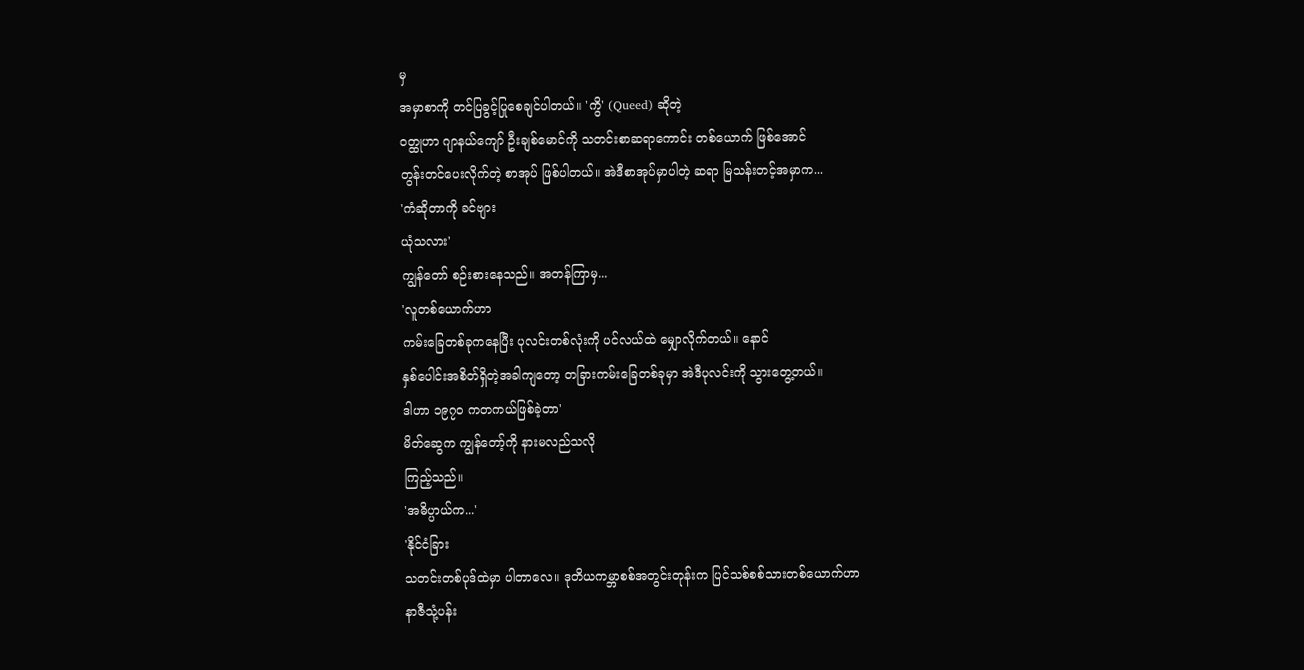မှ
အမှာစာကို တင်ပြခွင့်ပြုစေချင်ပါတယ်။ 'ကွိ' (Queed) ဆိုတဲ့
ဝတ္ထုဟာ ဂျာနယ်ကျော် ဦးချစ်မောင်ကို သတင်းစာဆရာကောင်း တစ်ယောက် ဖြစ်အောင်
တွန်းတင်ပေးလိုက်တဲ့ စာအုပ် ဖြစ်ပါတယ်။ အဲဒီစာအုပ်မှာပါတဲ့ ဆရာ မြသန်းတင့်အမှာက...
'ကံဆိုတာကို ခင်ဗျား
ယုံသလား'
ကျွန်တော် စဉ်းစားနေသည်။ အတန်ကြာမှ...
'လူတစ်ယောက်ဟာ
ကမ်းခြေတစ်ခုကနေပြီး ပုလင်းတစ်လုံးကို ပင်လယ်ထဲ မျှောလိုက်တယ်။ နောင်
နှစ်ပေါင်းအစိတ်ရှိတဲ့အခါကျတော့ တခြားကမ်းခြေတစ်ခုမှာ အဲဒီပုလင်းကို သွားတွေ့တယ်။
ဒါဟာ ၁၉၇ဝ ကတကယ်ဖြစ်ခဲ့တာ'
မိတ်ဆွေက ကျွန်တော့်ကို နားမလည်သလို
ကြည့်သည်။
'အဓိပ္ပာယ်က...'
'နိုင်ငံခြား
သတင်းတစ်ပုဒ်ထဲမှာ ပါတာလေ။ ဒုတိယကမ္ဘာစစ်အတွင်းတုန်းက ပြင်သစ်စစ်သားတစ်ယောက်ဟာ
နာဇီသုံ့ပန်း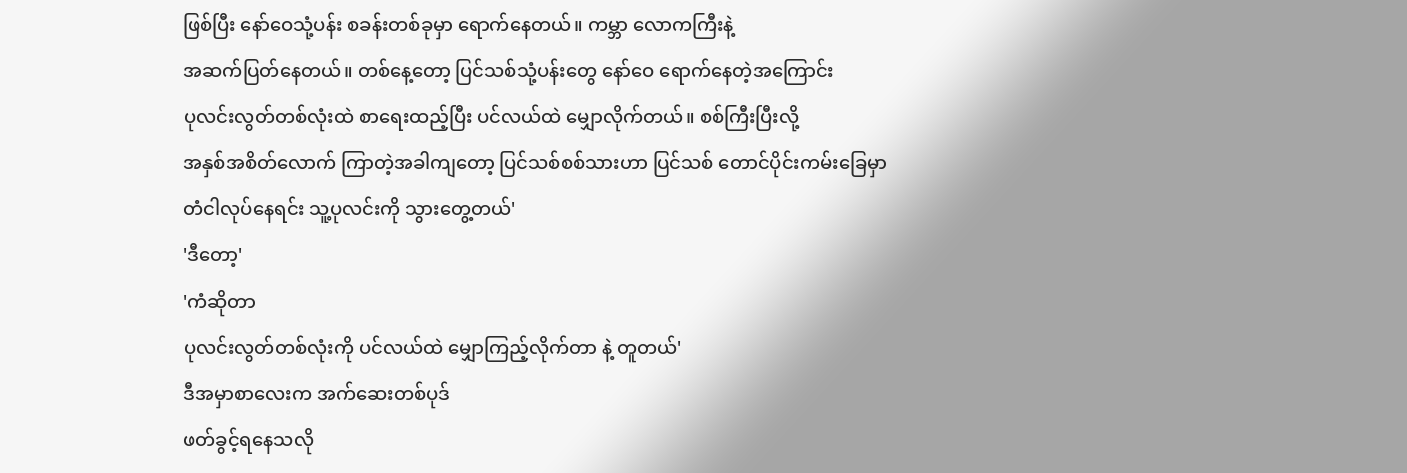ဖြစ်ပြီး နော်ဝေသုံ့ပန်း စခန်းတစ်ခုမှာ ရောက်နေတယ်။ ကမ္ဘာ လောကကြီးနဲ့
အဆက်ပြတ်နေတယ်။ တစ်နေ့တော့ ပြင်သစ်သုံ့ပန်းတွေ နော်ဝေ ရောက်နေတဲ့အကြောင်း
ပုလင်းလွတ်တစ်လုံးထဲ စာရေးထည့်ပြီး ပင်လယ်ထဲ မျှောလိုက်တယ်။ စစ်ကြီးပြီးလို့
အနှစ်အစိတ်လောက် ကြာတဲ့အခါကျတော့ ပြင်သစ်စစ်သားဟာ ပြင်သစ် တောင်ပိုင်းကမ်းခြေမှာ
တံငါလုပ်နေရင်း သူ့ပုလင်းကို သွားတွေ့တယ်'
'ဒီတော့'
'ကံဆိုတာ
ပုလင်းလွတ်တစ်လုံးကို ပင်လယ်ထဲ မျှောကြည့်လိုက်တာ နဲ့ တူတယ်'
ဒီအမှာစာလေးက အက်ဆေးတစ်ပုဒ်
ဖတ်ခွင့်ရနေသလို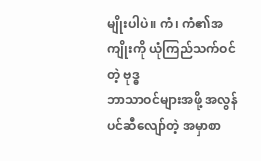မျိုးပါပဲ။ ကံ၊ ကံ၏အကျိုးကို ယုံကြည်သက်ဝင်တဲ့ ဗုဒ္ဓ
ဘာသာဝင်များအဖို့ အလွန်ပင်ဆီလျော်တဲ့ အမှာစာ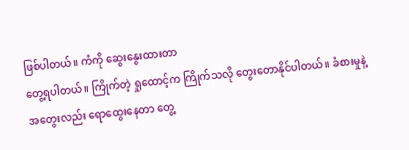ဖြစ်ပါတယ်။ ကံကို ဆွေးနွေးထားတာ
တွေ့ရပါတယ်။ ကြိုက်တဲ့ ရှုထောင့်က ကြိုက်သလို တွေးတောနိုင်ပါတယ်။ ခံစားမှုနဲ့
အတွေးလည်း ရောထွေးနေတာ တွေ့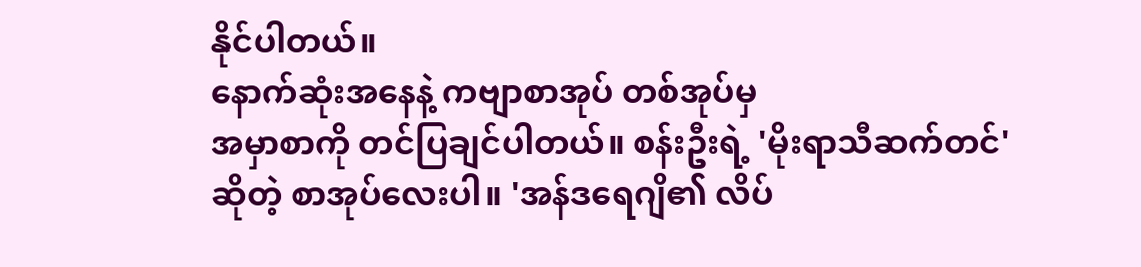နိုင်ပါတယ်။
နောက်ဆုံးအနေနဲ့ ကဗျာစာအုပ် တစ်အုပ်မှ
အမှာစာကို တင်ပြချင်ပါတယ်။ စန်းဦးရဲ့ 'မိုးရာသီဆက်တင်' ဆိုတဲ့ စာအုပ်လေးပါ။ 'အန်ဒရေဂျိ၏ လိပ်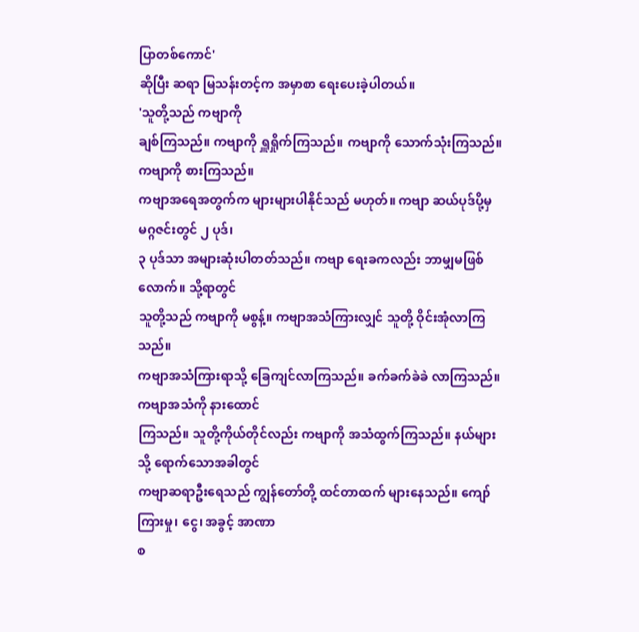ပြာတစ်ကောင်'
ဆိုပြီး ဆရာ မြသန်းတင့်က အမှာစာ ရေးပေးခဲ့ပါတယ်။
'သူတို့သည် ကဗျာကို
ချစ်ကြသည်။ ကဗျာကို ရှူရှိုက်ကြသည်။ ကဗျာကို သောက်သုံးကြသည်။ ကဗျာကို စားကြသည်။
ကဗျာအရေအတွက်က များများပါနိုင်သည် မဟုတ်။ ကဗျာ ဆယ်ပုဒ်ပို့မှ မဂ္ဂဇင်းတွင် ၂ ပုဒ်၊
၃ ပုဒ်သာ အများဆုံးပါတတ်သည်။ ကဗျာ ရေးခကလည်း ဘာမျှမဖြစ်လောက်။ သို့ရာတွင်
သူတို့သည် ကဗျာကို မစွန့်။ ကဗျာအသံကြားလျှင် သူတို့ ဝိုင်းအုံလာကြသည်။
ကဗျာအသံကြားရာသို့ ခြေကျင်လာကြသည်။ ခက်ခက်ခဲခဲ လာကြသည်။ ကဗျာအသံကို နားထောင်
ကြသည်။ သူတို့ကိုယ်တိုင်လည်း ကဗျာကို အသံထွက်ကြသည်။ နယ်များသို့ ရောက်သောအခါတွင်
ကဗျာဆရာဦးရေသည် ကျွန်တော်တို့ ထင်တာထက် များနေသည်။ ကျော်ကြားမှု၊ ငွေ၊ အခွင့် အာဏာ
စ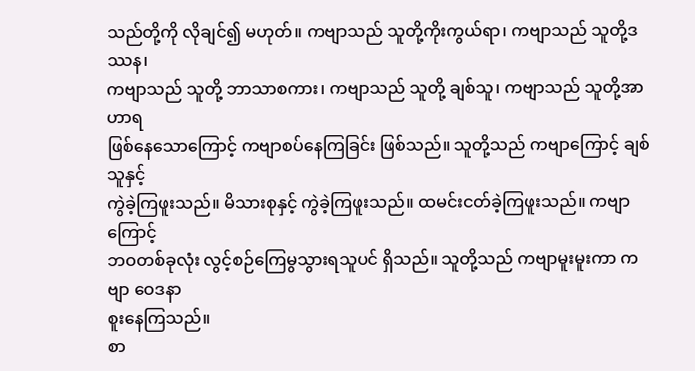သည်တို့ကို လိုချင်၍ မဟုတ်။ ကဗျာသည် သူတို့ကိုးကွယ်ရာ၊ ကဗျာသည် သူတို့ဒဿန၊
ကဗျာသည် သူတို့ ဘာသာစကား၊ ကဗျာသည် သူတို့ ချစ်သူ၊ ကဗျာသည် သူတို့အာဟာရ
ဖြစ်နေသောကြောင့် ကဗျာစပ်နေကြခြင်း ဖြစ်သည်။ သူတို့သည် ကဗျာကြောင့် ချစ်သူနှင့်
ကွဲခဲ့ကြဖူးသည်။ မိသားစုနှင့် ကွဲခဲ့ကြဖူးသည်။ ထမင်းငတ်ခဲ့ကြဖူးသည်။ ကဗျာကြောင့်
ဘဝတစ်ခုလုံး လွင့်စဉ်ကြေမွသွားရသူပင် ရှိသည်။ သူတို့သည် ကဗျာမူးမူးကာ ကဗျာ ဝေဒနာ
စူးနေကြသည်။
စာ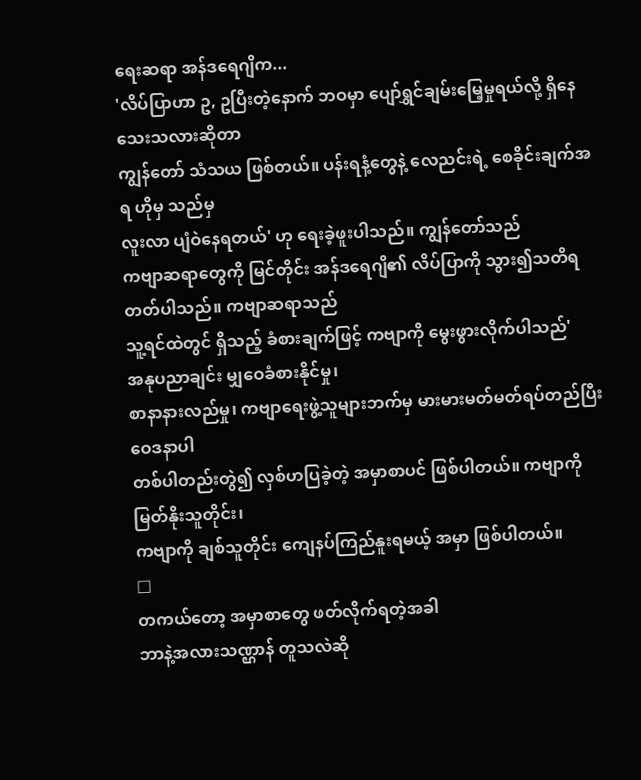ရေးဆရာ အန်ဒရေဂျိက...
'လိပ်ပြာဟာ ဥ, ဥပြီးတဲ့နောက် ဘဝမှာ ပျော်ရွှင်ချမ်းမြေ့မှုရယ်လို့ ရှိနေသေးသလားဆိုတာ
ကျွန်တော် သံသယ ဖြစ်တယ်။ ပန်းရနံ့တွေနဲ့ လေညင်းရဲ့ စေခိုင်းချက်အရ ဟိုမှ သည်မှ
လူးလာ ပျံဝဲနေရတယ်' ဟု ရေးခဲ့ဖူးပါသည်။ ကျွန်တော်သည်
ကဗျာဆရာတွေကို မြင်တိုင်း အန်ဒရေဂျိ၏ လိပ်ပြာကို သွား၍သတိရတတ်ပါသည်။ ကဗျာဆရာသည်
သူ့ရင်ထဲတွင် ရှိသည့် ခံစားချက်ဖြင့် ကဗျာကို မွေးဖွားလိုက်ပါသည်'
အနုပညာချင်း မျှဝေခံစားနိုင်မှု၊
စာနာနားလည်မှု၊ ကဗျာရေးဖွဲ့သူများဘက်မှ မားမားမတ်မတ်ရပ်တည်ပြီး ဝေဒနာပါ
တစ်ပါတည်းတွဲ၍ လှစ်ဟပြခဲ့တဲ့ အမှာစာပင် ဖြစ်ပါတယ်။ ကဗျာကို မြတ်နိုးသူတိုင်း၊
ကဗျာကို ချစ်သူတိုင်း ကျေနပ်ကြည်နူးရမယ့် အမှာ ဖြစ်ပါတယ်။
□
တကယ်တော့ အမှာစာတွေ ဖတ်လိုက်ရတဲ့အခါ
ဘာနဲ့အလားသဏ္ဌာန် တူသလဲဆို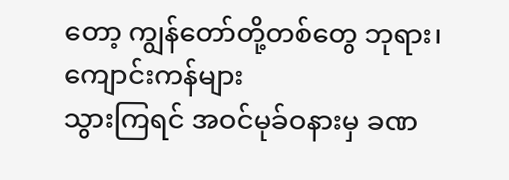တော့ ကျွန်တော်တို့တစ်တွေ ဘုရား၊ ကျောင်းကန်များ
သွားကြရင် အဝင်မုခ်ဝနားမှ ခဏ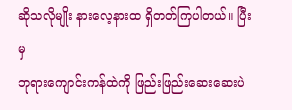ဆိုသလိုမျိုး နားလေ့နားထ ရှိတတ်ကြပါတယ်။ ပြီးမှ
ဘုရားကျောင်းကန်ထဲကို ဖြည်းဖြည်းဆေးဆေးပဲ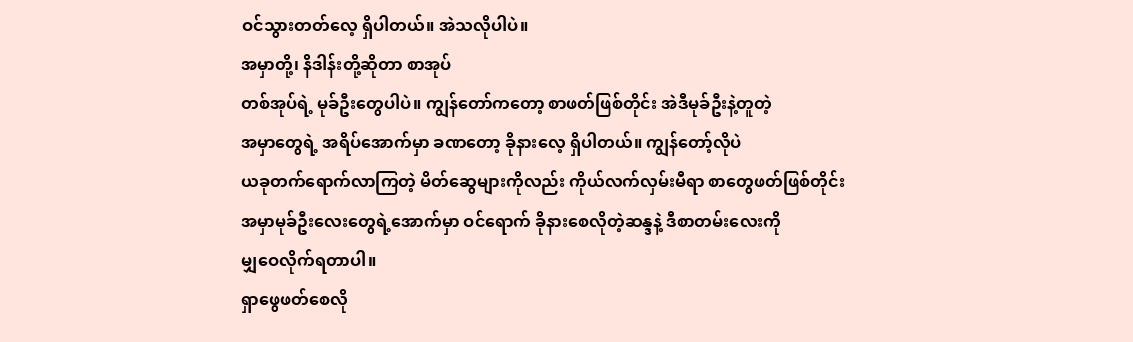ဝင်သွားတတ်လေ့ ရှိပါတယ်။ အဲသလိုပါပဲ။
အမှာတို့၊ နိဒါန်းတို့ဆိုတာ စာအုပ်
တစ်အုပ်ရဲ့ မုခ်ဦးတွေပါပဲ။ ကျွန်တော်ကတော့ စာဖတ်ဖြစ်တိုင်း အဲဒီမုခ်ဦးနဲ့တူတဲ့
အမှာတွေရဲ့ အရိပ်အောက်မှာ ခဏတော့ ခိုနားလေ့ ရှိပါတယ်။ ကျွန်တော့်လိုပဲ
ယခုတက်ရောက်လာကြတဲ့ မိတ်ဆွေများကိုလည်း ကိုယ်လက်လှမ်းမီရာ စာတွေဖတ်ဖြစ်တိုင်း
အမှာမုခ်ဦးလေးတွေရဲ့အောက်မှာ ဝင်ရောက် ခိုနားစေလိုတဲ့ဆန္ဒနဲ့ ဒီစာတမ်းလေးကို
မျှဝေလိုက်ရတာပါ။
ရှာဖွေဖတ်စေလို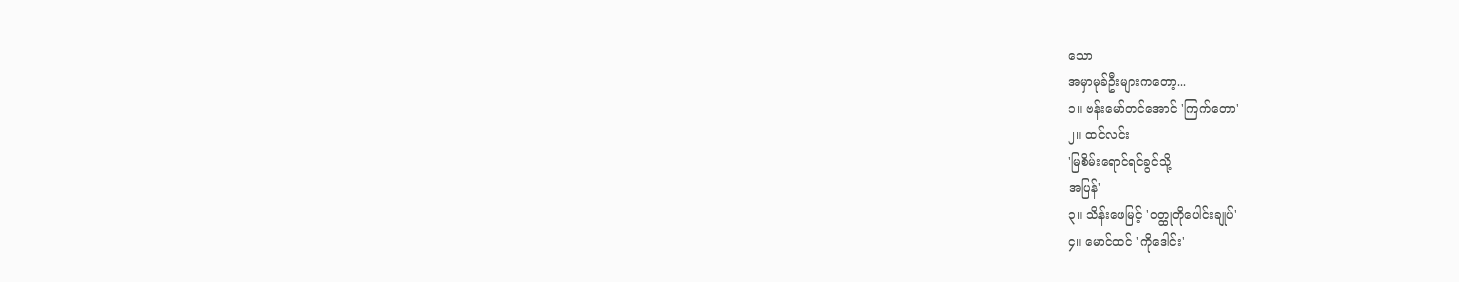သော
အမှာမုခ်ဦးများကတော့...
၁။ ဗန်းမော်တင်အောင် 'ကြက်တော'
၂။ ထင်လင်း
'မြစိမ်းရောင်ရင်ခွင်သို့
အပြန်'
၃။ သိန်းဖေမြင့် 'ဝတ္ထုတိုပေါင်းချုပ်'
၄။ မောင်ထင် 'ကိုဒေါင်း'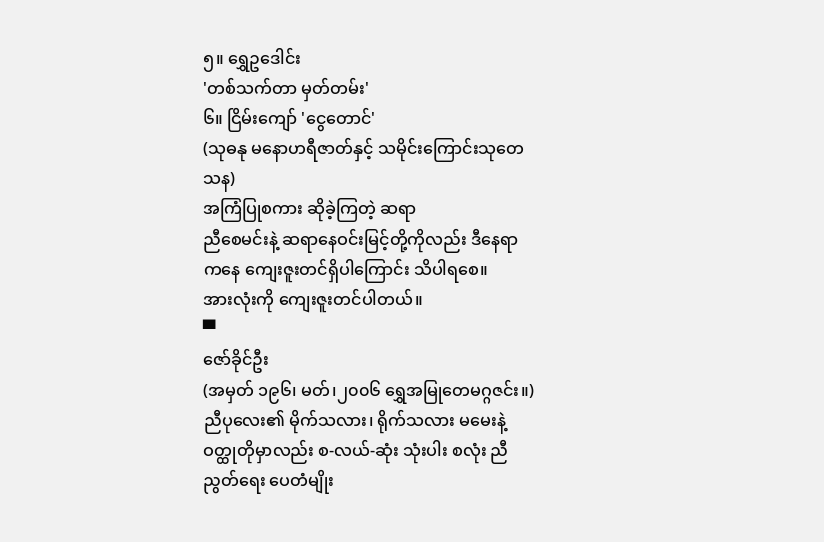၅။ ရွှေဥဒေါင်း
'တစ်သက်တာ မှတ်တမ်း'
၆။ ငြိမ်းကျော် 'ငွေတောင်'
(သုဓနု မနောဟရီဇာတ်နှင့် သမိုင်းကြောင်းသုတေသန)
အကြံပြုစကား ဆိုခဲ့ကြတဲ့ ဆရာ
ညီစေမင်းနဲ့ ဆရာနေဝင်းမြင့်တို့ကိုလည်း ဒီနေရာကနေ ကျေးဇူးတင်ရှိပါကြောင်း သိပါရစေ။
အားလုံးကို ကျေးဇူးတင်ပါတယ်။
▀
ဇော်ခိုင်ဦး
(အမှတ် ၁၉၆၊ မတ်၊၂၀၀၆ ရွှေအမြုတေမဂ္ဂဇင်း။)
ညီပုလေး၏ မိုက်သလား၊ ရိုက်သလား မမေးနဲ့ ဝတ္ထုတိုမှာလည်း စ-လယ်-ဆုံး သုံးပါး စလုံး ညီညွတ်ရေး ပေတံမျိုး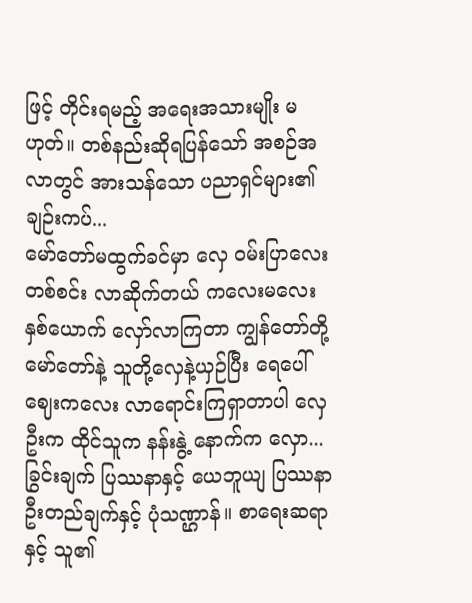ဖြင့် တိုင်းရမည့် အရေးအသားမျိုး မဟုတ်။ တစ်နည်းဆိုရပြန်သော် အစဉ်အလာတွင် အားသန်သော ပညာရှင်များ၏ ချဉ်းကပ်...
မော်တော်မထွက်ခင်မှာ လှေ ဝမ်းပြာလေး တစ်စင်း လာဆိုက်တယ် ကလေးမလေး နှစ်ယောက် လှော်လာကြတာ ကျွန်တော်တို့ မော်တော်နဲ့ သူတို့လှေနဲ့ယှဉ်ပြီး ရေပေါ်ဈေးကလေး လာရောင်းကြရှာတာပါ လှေဦးက ထိုင်သူက နန်းနွဲ့ နောက်က လှော...
ခြွင်းချက် ပြဿနာနှင့် ယေဘူယျ ပြဿနာ ဦးတည်ချက်နှင့် ပုံသဏ္ဌာန်။ စာရေးဆရာနှင့် သူ၏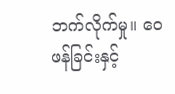ဘက်လိုက်မှု။ ဝေဖန်ခြင်းနှင့်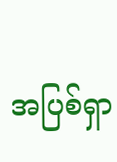အပြစ်ရှာ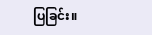ပြခြင်း။